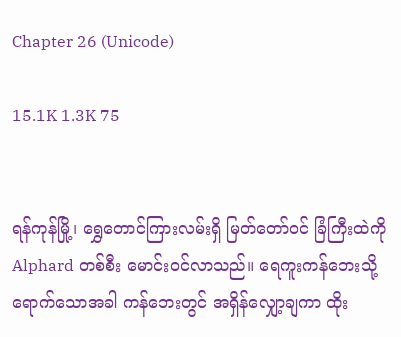Chapter 26 (Unicode)

15.1K 1.3K 75


ရန်ကုန်မြို့၊ ရွှေတောင်ကြားလမ်းရှိ မြတ်တော်ဝင် ခြံကြီးထဲကို Alphard တစ်စီး မောင်းဝင်လာသည်။ ရေကူးကန်ဘေးသို့ ရောက်သောအခါ ကန်ဘေးတွင် အရှိန်လျှော့ချကာ ထိုး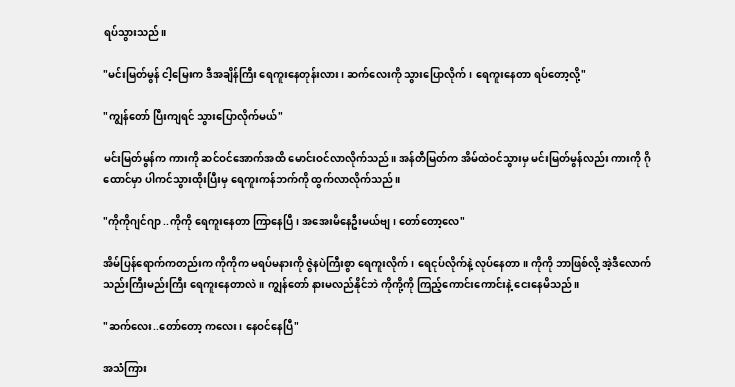ရပ်သွားသည်။

"မင်းမြတ်မွန် ငါ့မြေးက ဒီအချိန်ကြီး ရေကူးနေတုန်းလား၊ ဆက်လေးကို သွားပြောလိုက်၊ ရေကူးနေတာ ရပ်တော့လို့"

"ကျွန်တော် ပြီးကျရင် သွားပြောလိုက်မယ်"

မင်းမြတ်မွန်က ကားကို ဆင်ဝင်အောက်အထိ မောင်းဝင်လာလိုက်သည်။ အန်တီမြတ်က အိမ်ထဲဝင်သွားမှ မင်းမြတ်မွန်လည်း ကားကို ဂိုထောင်မှာ ပါကင်သွားထိုးပြီးမှ ရေကူးကန်ဘက်ကို ထွက်လာလိုက်သည်။

"ကိုကိုဂျင်ဂျာ ..ကိုကို ရေကူးနေတာ ကြာနေပြီ၊ အအေးမိနေဦးမယ်ဗျ၊ တော်တော့လေ"

အိမ်ပြန်ရောက်ကတည်းက ကိုကိုက မရပ်မနားကို ဇွဲနပဲကြီးစွာ ရေကူးလိုက်၊ ရေငုပ်လိုက်နဲ့ လုပ်နေတာ။ ကိုကို ဘာဖြစ်လို့ အဲ့ဒီလောက် သည်းကြီးမည်းကြီး ရေကူးနေတာလဲ။ ကျွန်တော် နားမလည်နိုင်ဘဲ ကိုကို့ကို ကြည့်ကောင်းကောင်းနဲ့ ငေးနေမိသည်။

"ဆက်လေး..တော်တော့ ကလေး၊ နေဝင်နေပြီ"

အသံကြား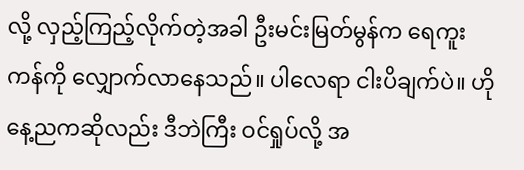လို့ လှည့်ကြည့်လိုက်တဲ့အခါ ဦးမင်းမြတ်မွန်က ရေကူးကန်ကို လျှောက်လာ‌နေသည်။ ပါလေရာ ငါးပိချက်ပဲ။ ဟိုနေ့ညကဆိုလည်း ဒီဘဲကြီး ဝင်ရှုပ်လို့ အ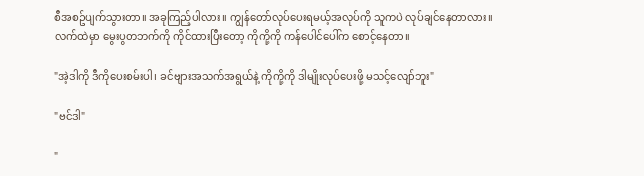စီအစဥ်ပျက်သွားတာ။ အခုကြည့်ပါလား။ ကျွန်တော်လုပ်ပေးရမယ့်အလုပ်ကို သူကပဲ လုပ်ချင်နေတာလား။ လက်ထဲမှာ မွေးပွတဘက်ကို ကိုင်ထားပြီးတော့ ကိုကို့ကို ကန်ပေါင်ပေါ်က စောင့်နေတာ။

"အဲ့ဒါကို ဒီကိုပေးစမ်းပါ၊ ခင်ဗျားအသက်အရွယ်နဲ့ ကိုကို့ကို ဒါမျိုးလုပ်ပေးဖို့ မသင့်လျော်ဘူး"

"ဗင်ဒါ"

"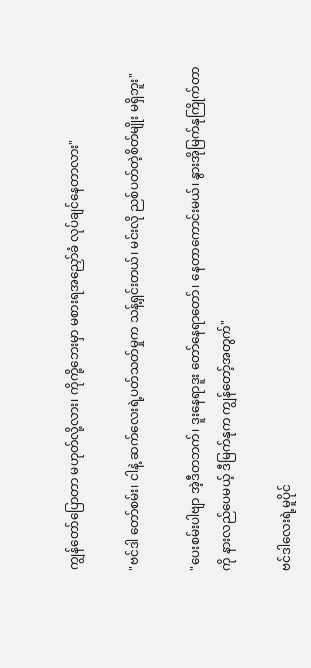ကျွန်တော်ပြောတာ မဟုတ်လို့လား၊ ကိုကို့ဘေးမှာ မစားရအညှော်ခံ လုပ်ချင်နေတာလား"

"ဗင်ဒါ တော်စမ်း၊ ငါနဲ့ ဆက်လေးရဲ့ပတ်သတ်မှုက သန့်ရှင်းတယ်၊ မင်းလို ညစ်ပတ်တဲ့စိတ်မျိုး မရှိဘူး"

"ပေးစမ်းပါဗျာ အဲ့ဒီတဘက်၊ ဒူးနေရာဒူး တော်နေရာတော်၊ နေတာကောင်းမယ်၊ နွားအိုမြက်နုကြိုက်တာကို နားလည်ပေမယ့် ဒီမြက်နုက ကျွန်တော့်အတွက်"

ဗင်ဒါလေးရဲ့မူပိုင်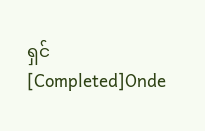ရှင် [Completed]Onde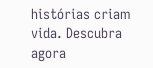histórias criam vida. Descubra agora